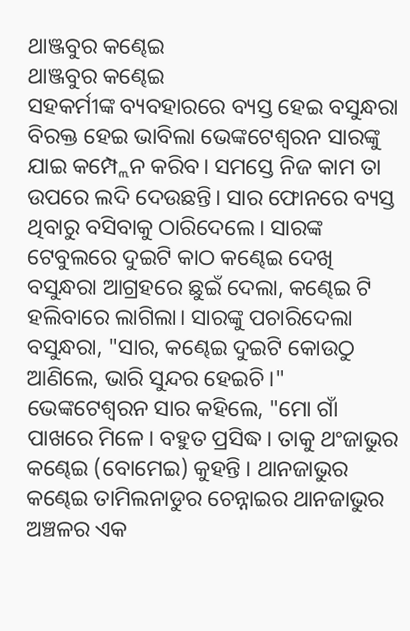ଥାଞ୍ଜବୁର କଣ୍ଢେଇ
ଥାଞ୍ଜବୁର କଣ୍ଢେଇ
ସହକର୍ମୀଙ୍କ ବ୍ୟବହାରରେ ବ୍ୟସ୍ତ ହେଇ ବସୁନ୍ଧରା ବିରକ୍ତ ହେଇ ଭାବିଲା ଭେଙ୍କଟେଶ୍ୱରନ ସାରଙ୍କୁ ଯାଇ କମ୍ପ୍ଲେନ କରିବ। ସମସ୍ତେ ନିଜ କାମ ତା ଉପରେ ଲଦି ଦେଉଛନ୍ତି। ସାର ଫୋନରେ ବ୍ୟସ୍ତ ଥିବାରୁ ବସିବାକୁ ଠାରିଦେଲେ। ସାରଙ୍କ ଟେବୁଲରେ ଦୁଇଟି କାଠ କଣ୍ଢେଇ ଦେଖି ବସୁନ୍ଧରା ଆଗ୍ରହରେ ଛୁଇଁ ଦେଲା, କଣ୍ଢେଇ ଟି ହଲିବାରେ ଲାଗିଲା। ସାରଙ୍କୁ ପଚାରିଦେଲା ବସୁନ୍ଧରା, "ସାର, କଣ୍ଢେଇ ଦୁଇଟି କୋଉଠୁ ଆଣିଲେ, ଭାରି ସୁନ୍ଦର ହେଇଚି।"
ଭେଙ୍କଟେଶ୍ୱରନ ସାର କହିଲେ, "ମୋ ଗାଁ ପାଖରେ ମିଳେ। ବହୁତ ପ୍ରସିଦ୍ଧ। ତାକୁ ଥଂଜାଭୁର କଣ୍ଢେଇ (ବୋମେଇ) କୁହନ୍ତି । ଥାନଜାଭୁର କଣ୍ଢେଇ ତାମିଲନାଡୁର ଚେନ୍ନାଇର ଥାନଜାଭୁର ଅଞ୍ଚଳର ଏକ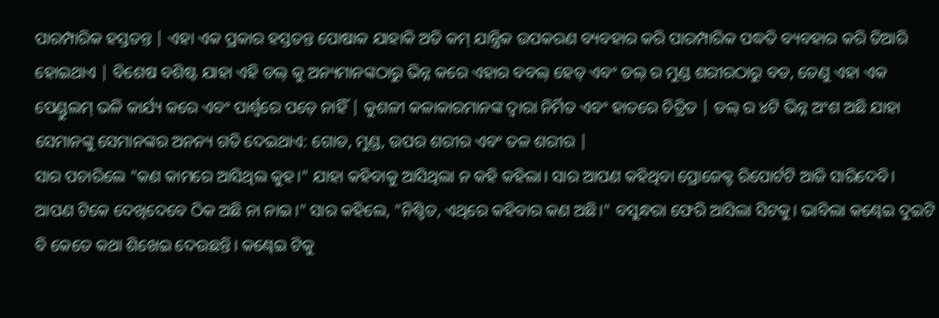ପାରମ୍ପାରିକ ହସ୍ତତନ୍ତ | ଏହା ଏକ ପ୍ରକାର ହସ୍ତତନ୍ତ ପୋଷାକ ଯାହାକି ଅତି କମ୍ ଯାନ୍ତ୍ରିକ ଉପକରଣ ବ୍ୟବହାର କରି ପାରମ୍ପାରିକ ପଦ୍ଧତି ବ୍ୟବହାର କରି ତିଆରି ହୋଇଥାଏ | ବିଶେଷ ବଶିଷ୍ଟ ଯାହା ଏହି ଡଲ୍ କୁ ଅନ୍ୟମାନଙ୍କଠାରୁ ଭିନ୍ନ କରେ ଏହାର ବବଲ୍ ହେଡ୍ ଏବଂ ଡଲ୍ ର ମୁଣ୍ଡ ଶରୀରଠାରୁ ବଡ, ତେଣୁ ଏହା ଏକ ପେଣ୍ଡୁଲମ୍ ଭଳି କାର୍ଯ୍ୟ କରେ ଏବଂ ପାର୍ଶ୍ୱରେ ପଡ଼େ ନାହିଁ | କୁଶଳୀ କଳାକାରମାନଙ୍କ ଦ୍ୱାରା ନିର୍ମିତ ଏବଂ ହାତରେ ଚିତ୍ରିତ | ଡଲ୍ ର ୪ଟି ଭିନ୍ନ ଅଂଶ ଅଛି ଯାହା ସେମାନଙ୍କୁ ସେମାନଙ୍କର ଅନନ୍ୟ ଗତି ଦେଇଥାଏ: ଗୋଡ, ମୁଣ୍ଡ, ଉପର ଶରୀର ଏବଂ ତଳ ଶରୀର |
ସାର ପଚାରିଲେ "କଣ କାମରେ ଆସିଥିଲ କୁହ।" ଯାହା କହିବାକୁ ଆସିଥିଲା ନ କହି କହିଲା। ସାର ଆପଣ କହିଥିବା ପ୍ରୋଜେକ୍ଟ ରିପୋର୍ଟଟି ଆଜି ସାରିଦେବି। ଆପଣ ଟିକେ ଦେଖିଦେବେ ଠିକ ଅଛି ନା ନାଇ।" ସାର କହିଲେ, "ନିଶ୍ଚିତ, ଏଥିରେ କହିବାର କଣ ଅଛି।" ବସୁନ୍ଧରା ଫେରି ଆସିଲା ସିଟକୁ। ଭାବିଲା କଣ୍ଢେଇ ଦୁଇଟି ବି କେତେ କଥା ଶିଖେଇ ଦେଉଛନ୍ତି। କଣ୍ଢେଇ ଟିକୁ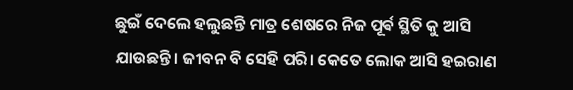ଛୁଇଁ ଦେଲେ ହଲୁଛନ୍ତି ମାତ୍ର ଶେଷରେ ନିଜ ପୂର୍ଵ ସ୍ଥିତି କୁ ଆସି ଯାଉଛନ୍ତି। ଜୀବନ ବି ସେହି ପରି। କେତେ ଲୋକ ଆସି ହଇରାଣ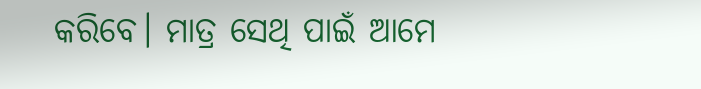କରିବେ। ମାତ୍ର ସେଥି ପାଇଁ ଆମେ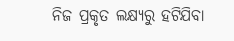ନିଜ ପ୍ରକୃତ ଲକ୍ଷ୍ୟରୁ ହଟିଯିବା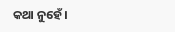କଥା ନୁହେଁ।